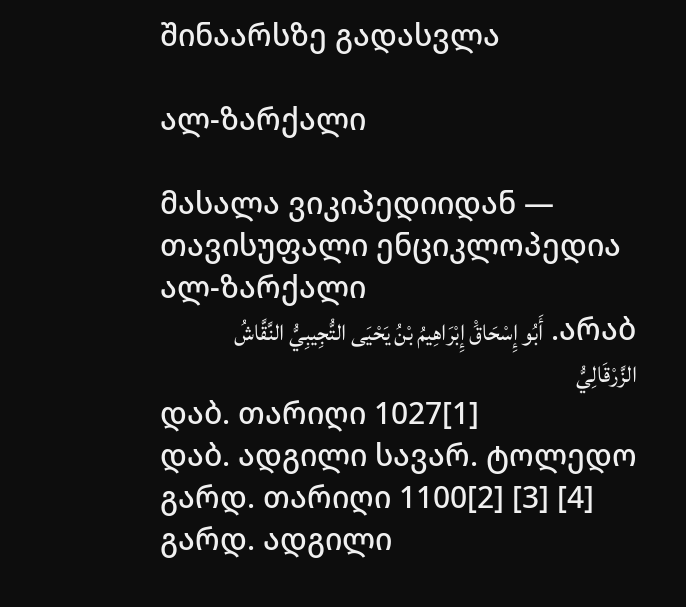შინაარსზე გადასვლა

ალ-ზარქალი

მასალა ვიკიპედიიდან — თავისუფალი ენციკლოპედია
ალ-ზარქალი
არაბ. أَبُو إِسْحَاقَْ إِبْرَاهِيمُ بْنُ يَحْيَى التُّجِيبِيُّ النَّقَّاشُ الزَّرْقَالِيُّ
დაბ. თარიღი 1027[1]
დაბ. ადგილი სავარ. ტოლედო
გარდ. თარიღი 1100[2] [3] [4]
გარდ. ადგილი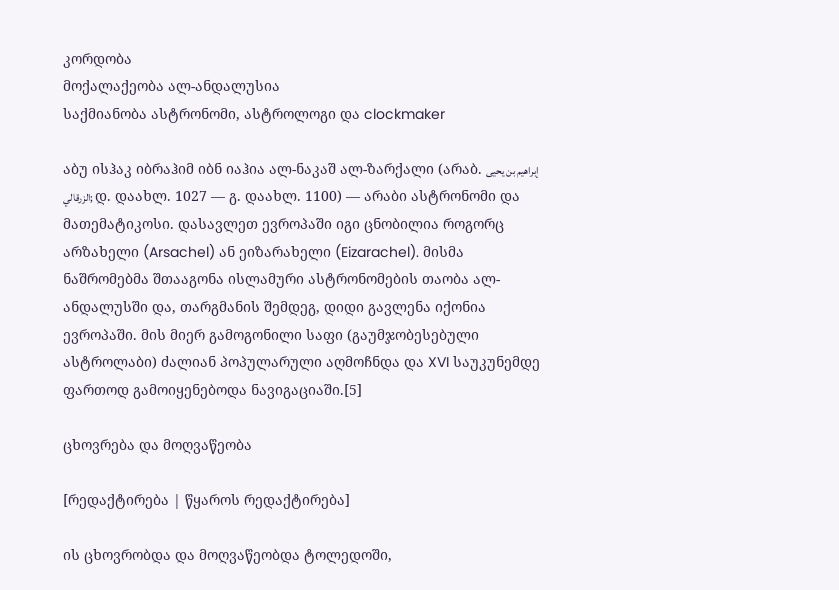კორდობა
მოქალაქეობა ალ-ანდალუსია
საქმიანობა ასტრონომი, ასტროლოგი და clockmaker

აბუ ისჰაკ იბრაჰიმ იბნ იაჰია ალ-ნაკაშ ალ-ზარქალი (არაბ. إبراهيم بن يحيى الزرقالي; დ. დაახლ. 1027 — გ. დაახლ. 1100) — არაბი ასტრონომი და მათემატიკოსი. დასავლეთ ევროპაში იგი ცნობილია როგორც არზახელი (Arsachel) ან ეიზარახელი (Eizarachel). მისმა ნაშრომებმა შთააგონა ისლამური ასტრონომების თაობა ალ-ანდალუსში და, თარგმანის შემდეგ, დიდი გავლენა იქონია ევროპაში. მის მიერ გამოგონილი საფი (გაუმჯობესებული ასტროლაბი) ძალიან პოპულარული აღმოჩნდა და XVI საუკუნემდე ფართოდ გამოიყენებოდა ნავიგაციაში.[5]

ცხოვრება და მოღვაწეობა

[რედაქტირება | წყაროს რედაქტირება]

ის ცხოვრობდა და მოღვაწეობდა ტოლედოში,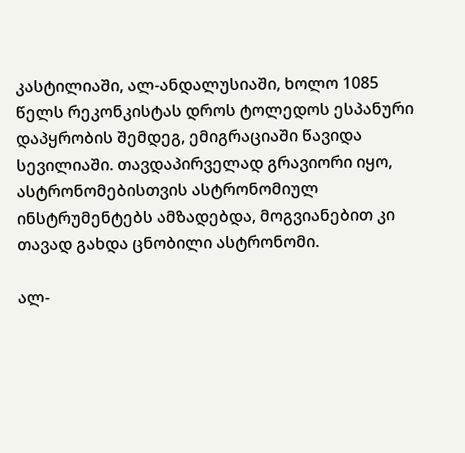კასტილიაში, ალ-ანდალუსიაში, ხოლო 1085 წელს რეკონკისტას დროს ტოლედოს ესპანური დაპყრობის შემდეგ, ემიგრაციაში წავიდა სევილიაში. თავდაპირველად გრავიორი იყო, ასტრონომებისთვის ასტრონომიულ ინსტრუმენტებს ამზადებდა, მოგვიანებით კი თავად გახდა ცნობილი ასტრონომი.

ალ-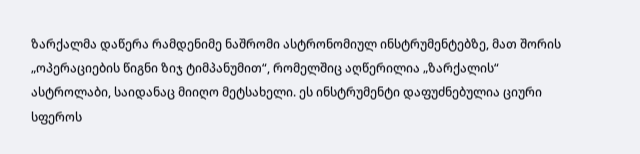ზარქალმა დაწერა რამდენიმე ნაშრომი ასტრონომიულ ინსტრუმენტებზე, მათ შორის „ოპერაციების წიგნი ზიჯ ტიმპანუმით“, რომელშიც აღწერილია „ზარქალის“ ასტროლაბი, საიდანაც მიიღო მეტსახელი. ეს ინსტრუმენტი დაფუძნებულია ციური სფეროს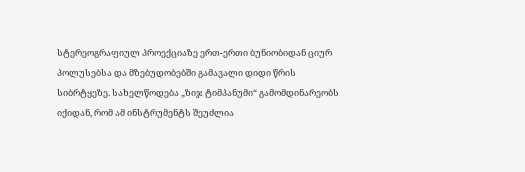სტერეოგრაფიულ პროექციაზე ერთ-ერთი ბუნიობიდან ციურ პოლუსებსა და მზებუდობებში გამავალი დიდი წრის სიბრტყეზე. სახელწოდება „ზიჯ ტიმპანუმი“ გამომდინარეობს იქიდან, რომ ამ ინსტრუმენტს შეუძლია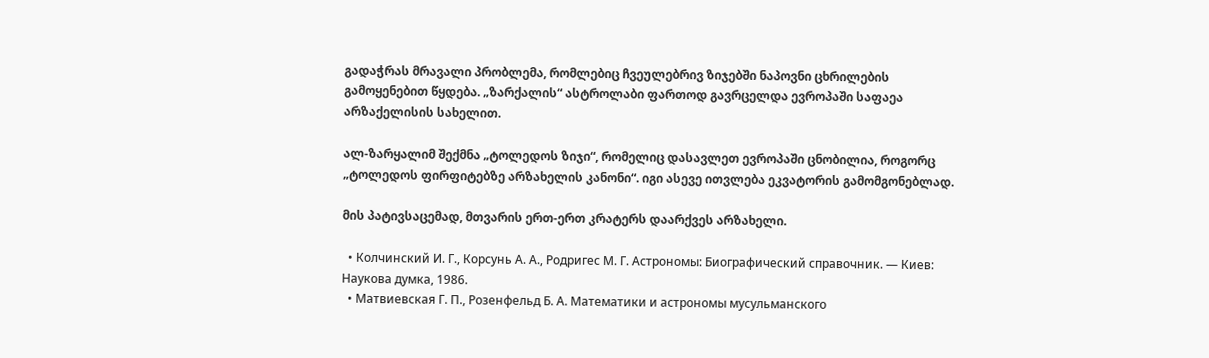გადაჭრას მრავალი პრობლემა, რომლებიც ჩვეულებრივ ზიჯებში ნაპოვნი ცხრილების გამოყენებით წყდება. „ზარქალის“ ასტროლაბი ფართოდ გავრცელდა ევროპაში საფაეა არზაქელისის სახელით.

ალ-ზარყალიმ შექმნა „ტოლედოს ზიჯი“, რომელიც დასავლეთ ევროპაში ცნობილია, როგორც „ტოლედოს ფირფიტებზე არზახელის კანონი“. იგი ასევე ითვლება ეკვატორის გამომგონებლად.

მის პატივსაცემად, მთვარის ერთ-ერთ კრატერს დაარქვეს არზახელი.

  • Колчинский И. Г., Корсунь А. А., Родригес М. Г. Астрономы: Биографический справочник. — Киев: Наукова думка, 1986.
  • Матвиевская Г. П., Розенфельд Б. А. Математики и астрономы мусульманского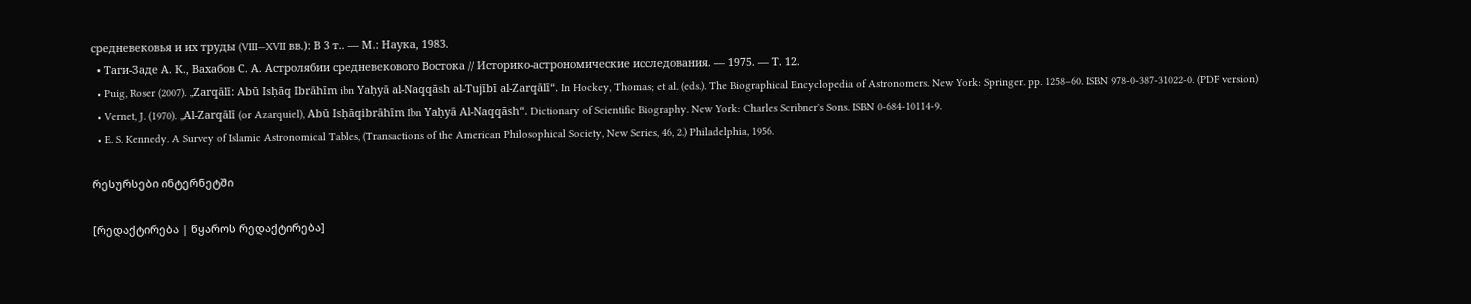средневековья и их труды (VIII—XVII вв.): В 3 т.. — М.: Наука, 1983.
  • Таги-Заде А. К., Вахабов С. А. Астролябии средневекового Востока // Историко-астрономические исследования. — 1975. — Т. 12.
  • Puig, Roser (2007). „Zarqālī: Abū Isḥāq Ibrāhīm ibn Yaḥyā al-Naqqāsh al-Tujībī al-Zarqālī“. In Hockey, Thomas; et al. (eds.). The Biographical Encyclopedia of Astronomers. New York: Springer. pp. 1258–60. ISBN 978-0-387-31022-0. (PDF version)
  • Vernet, J. (1970). „Al-Zarqālī (or Azarquiel), Abū Isḥāqibrāhīm Ibn Yaḥyā Al-Naqqāsh“. Dictionary of Scientific Biography. New York: Charles Scribner's Sons. ISBN 0-684-10114-9.
  • E. S. Kennedy. A Survey of Islamic Astronomical Tables, (Transactions of the American Philosophical Society, New Series, 46, 2.) Philadelphia, 1956.

რესურსები ინტერნეტში

[რედაქტირება | წყაროს რედაქტირება]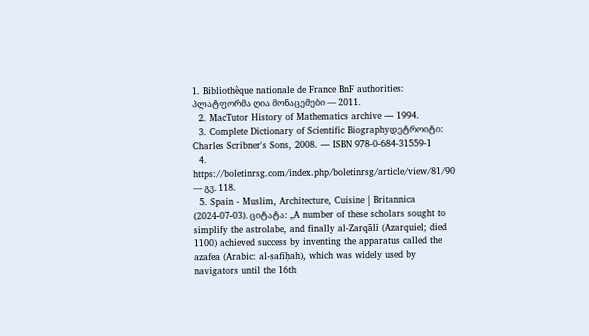1. Bibliothèque nationale de France BnF authorities: პლატფორმა ღია მონაცემები — 2011.
  2. MacTutor History of Mathematics archive — 1994.
  3. Complete Dictionary of Scientific Biographyდეტროიტი: Charles Scribner's Sons, 2008. — ISBN 978-0-684-31559-1
  4. https://boletinrsg.com/index.php/boletinrsg/article/view/81/90 — გვ. 118.
  5. Spain - Muslim, Architecture, Cuisine | Britannica (2024-07-03). ციტატა: „A number of these scholars sought to simplify the astrolabe, and finally al-Zarqālī (Azarquiel; died 1100) achieved success by inventing the apparatus called the azafea (Arabic: al-ṣafīḥah), which was widely used by navigators until the 16th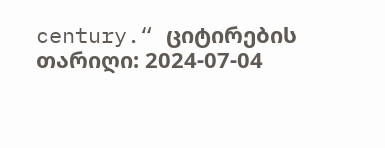century.“ ციტირების თარიღი: 2024-07-04